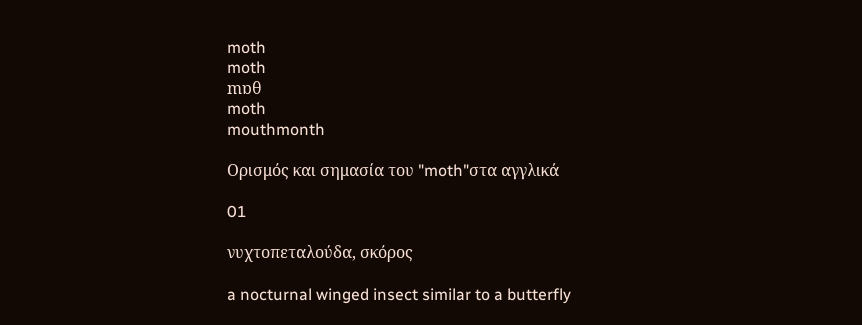moth
moth
mɒθ
moth
mouthmonth

Ορισμός και σημασία του "moth"στα αγγλικά

01

νυχτοπεταλούδα, σκόρος

a nocturnal winged insect similar to a butterfly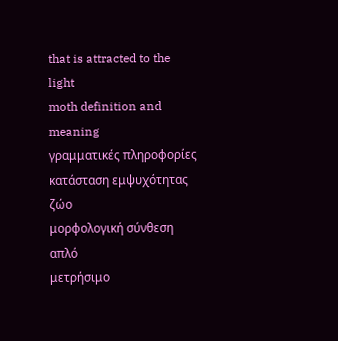that is attracted to the light
moth definition and meaning
γραμματικές πληροφορίες
κατάσταση εμψυχότητας
ζώο
μορφολογική σύνθεση
απλό
μετρήσιμο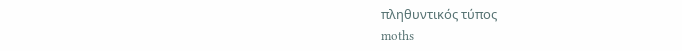πληθυντικός τύπος
moths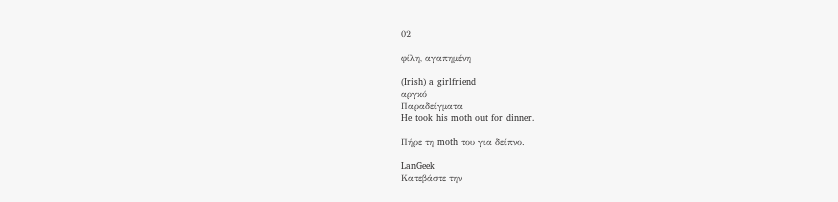02

φίλη, αγαπημένη

(Irish) a girlfriend
αργκό
Παραδείγματα
He took his moth out for dinner.

Πήρε τη moth του για δείπνο.

LanGeek
Κατεβάστε την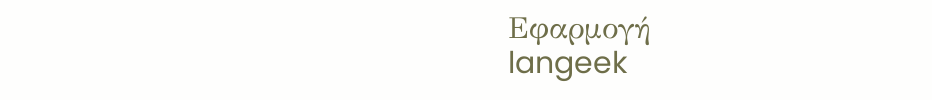Εφαρμογή
langeek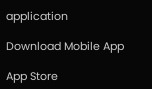application

Download Mobile App

App Store